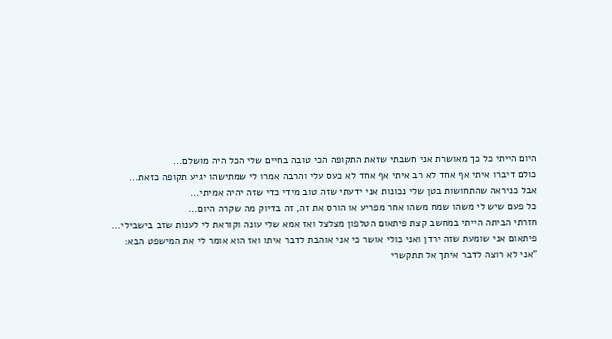היום הייתי כל כך מאושרת אני חשבתי שזאת התקופה הכי טובה בחיים שלי הכל היה מושלם...
כולם דיברו איתי אף אחד לא רב איתי אף אחד לא כעס עלי והרבה אמרו לי שמתישהו יגיע תקופה כזאת...
אבל כניראה שהתחושות בטן שלי נכונות אני ידעתי שזה טוב מידי כדי שזה יהיה אמיתי...
כל פעם שיש לי משהו שמח משהו אחר מפריע או הורס את זה, זה בדיוק מה שקרה היום...
חזרתי הביתה הייתי במחשב קצת פיתאום הטלפון מצלצל ואז אמא שלי עונה וקוראת לי לענות שזב בישבילי...
פיתאום אני שומעת שזה ירדן ואני כולי אושר כי אני אוהבת לדבר איתו ואז הוא אומר לי את המישפט הבא:
"אני לא רוצה לדבר איתך אל תתקשרי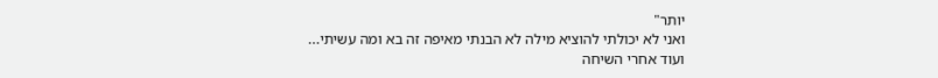יותר"
ואני לא יכולתי להוציא מילה לא הבנתי מאיפה זה בא ומה עשיתי...
ועוד אחרי השיחה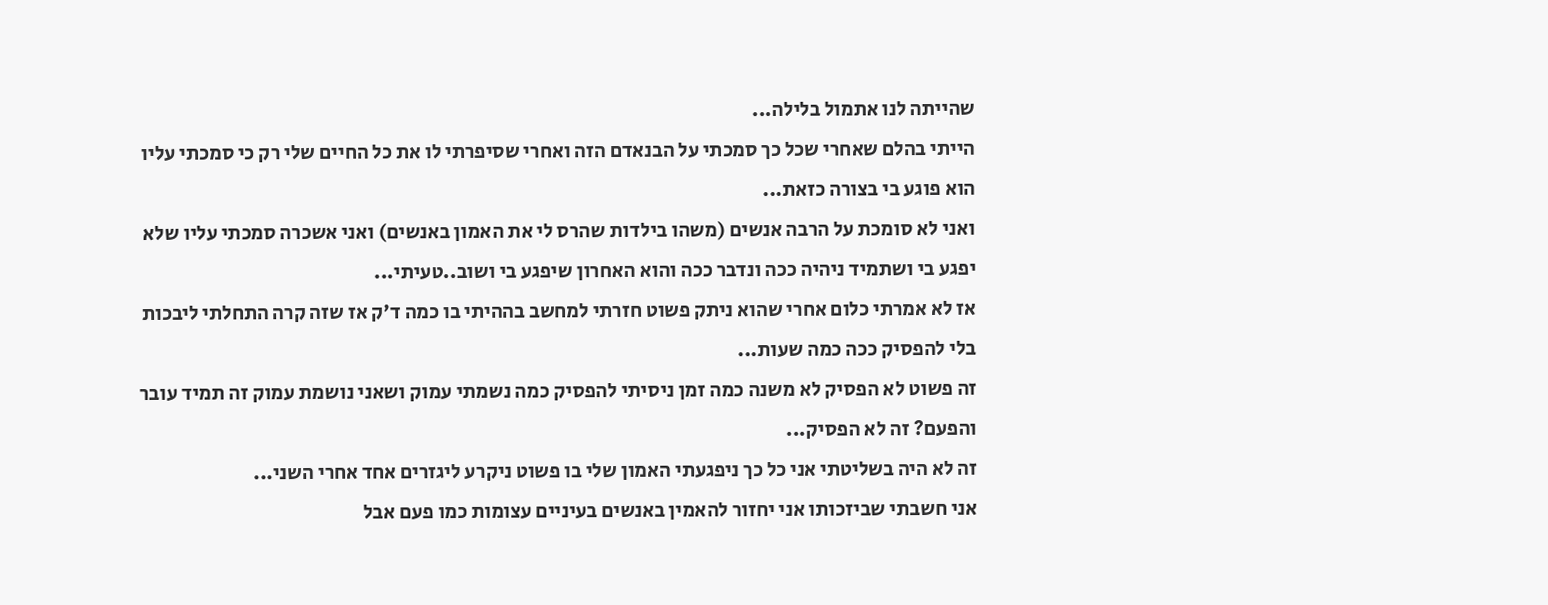שהייתה לנו אתמול בלילה...
הייתי בהלם שאחרי שכל כך סמכתי על הבנאדם הזה ואחרי שסיפרתי לו את כל החיים שלי רק כי סמכתי עליו הוא פוגע בי בצורה כזאת...
ואני לא סומכת על הרבה אנשים (משהו בילדות שהרס לי את האמון באנשים) ואני אשכרה סמכתי עליו שלא יפגע בי ושתמיד ניהיה ככה ונדבר ככה והוא האחרון שיפגע בי ושוב..טעיתי...
אז לא אמרתי כלום אחרי שהוא ניתק פשוט חזרתי למחשב בההיתי בו כמה ד'ק אז שזה קרה התחלתי ליבכות בלי להפסיק ככה כמה שעות...
זה פשוט לא הפסיק לא משנה כמה זמן ניסיתי להפסיק כמה נשמתי עמוק ושאני נושמת עמוק זה תמיד עובר והפעם? זה לא הפסיק...
זה לא היה בשליטתי אני כל כך ניפגעתי האמון שלי בו פשוט ניקרע ליגזרים אחד אחרי השני...
אני חשבתי שביזכותו אני יחזור להאמין באנשים בעיניים עצומות כמו פעם אבל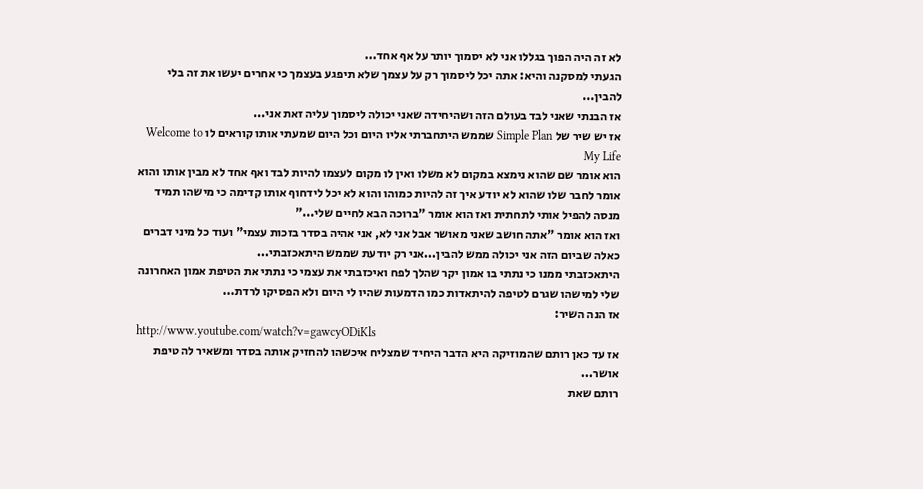לא זה היה הפוך בגללו אני לא יסמוך יותר על אף אחד...
הגעתי למסקנה והיא: אתה יכל ליסמוך רק על עצמך שלא תיפגע בעצמך כי אחרים יעשו את זה בלי להבין...
אז הבנתי שאני לבד בעולם הזה ושהיחידה שאני יכולה ליסמוך עליה זאת אני...
אז יש שיר של Simple Plan שממש היתחברתי אליו היום וכל היום שמעתי אותו קוראים לו Welcome to My Life
הוא אומר שם שהוא נימצא במקום לא משלו ואין לו מקום לעצמו להיות לבד ואף אחד לא מבין אותו והוא אומר לחבר שלו שהוא לא יודע איך זה להיות כמוהו והוא לא יכל לידחוף אותו קדימה כי מישהו תמיד מנסה להפיל אותי לתחתית ואז הוא אומר "ברוכה הבא לחיים שלי..."
ואז הוא אומר "אתה חושב שאני מאושר אבל אני לא, אני אהיה בסדר בזכות עצמי" ועוד כל מיני דברים כאלה שביום הזה אני יכולה ממש להבין...אני רק יודעת שממש היתאכזבתי...
היתאכזבתי ממנו כי נתתי בו אמון יקר שהלך לפח ואיכזבתי את עצמי כי נתתי את הטיפת אמון האחרונה שלי למישהו שגרם לטיפה להיתאדות כמו הדמעות שהיו לי היום ולא הפסיקו לרדת...
אז הנה השיר:
http://www.youtube.com/watch?v=gawcyODiKls
אז עד כאן רותם שהמוזיקה היא הדבר היחיד שמצליח איכשהו להחזיק אותה בסדר ומשאיר לה טיפת אושר...
רותם שאת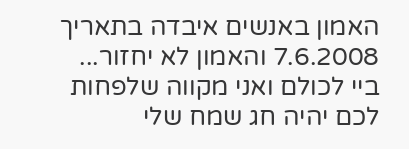האמון באנשים איבדה בתאריך 7.6.2008 והאמון לא יחזור...
ביי לכולם ואני מקווה שלפחות לכם יהיה חג שמח שלי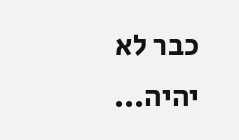כבר לא יהיה...